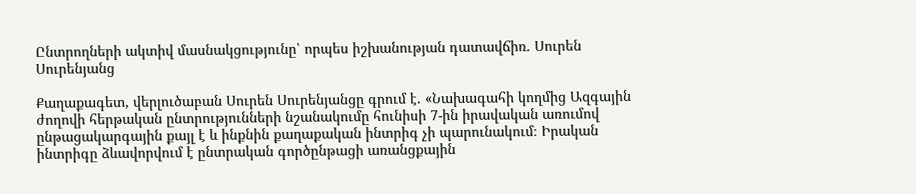Ընտրողների ակտիվ մասնակցությունը՝ որպես իշխանության դատավճիռ. Սուրեն Սուրենյանց

Քաղաքագետ, վերլուծաբան Սուրեն Սուրենյանցը գրում է. «Նախագահի կողմից Ազգային ժողովի հերթական ընտրությունների նշանակումը հունիսի 7-ին իրավական առումով ընթացակարգային քայլ է և ինքնին քաղաքական ինտրիգ չի պարունակում։ Իրական ինտրիգը ձևավորվում է ընտրական գործընթացի առանցքային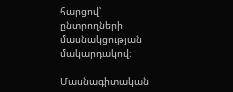հարցով՝ ընտրողների մասնակցության մակարդակով։

Մասնագիտական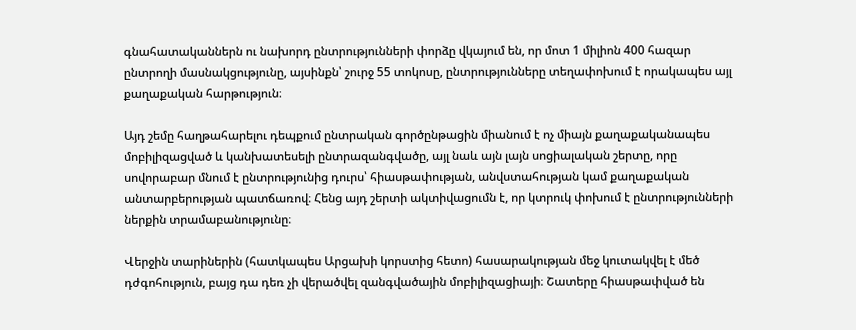գնահատականներն ու նախորդ ընտրությունների փորձը վկայում են, որ մոտ 1 միլիոն 400 հազար ընտրողի մասնակցությունը, այսինքն՝ շուրջ 55 տոկոսը, ընտրությունները տեղափոխում է որակապես այլ քաղաքական հարթություն։

Այդ շեմը հաղթահարելու դեպքում ընտրական գործընթացին միանում է ոչ միայն քաղաքականապես մոբիլիզացված և կանխատեսելի ընտրազանգվածը, այլ նաև այն լայն սոցիալական շերտը, որը սովորաբար մնում է ընտրությունից դուրս՝ հիասթափության, անվստահության կամ քաղաքական անտարբերության պատճառով։ Հենց այդ շերտի ակտիվացումն է, որ կտրուկ փոխում է ընտրությունների ներքին տրամաբանությունը։

Վերջին տարիներին (հատկապես Արցախի կորստից հետո) հասարակության մեջ կուտակվել է մեծ դժգոհություն, բայց դա դեռ չի վերածվել զանգվածային մոբիլիզացիայի։ Շատերը հիասթափված են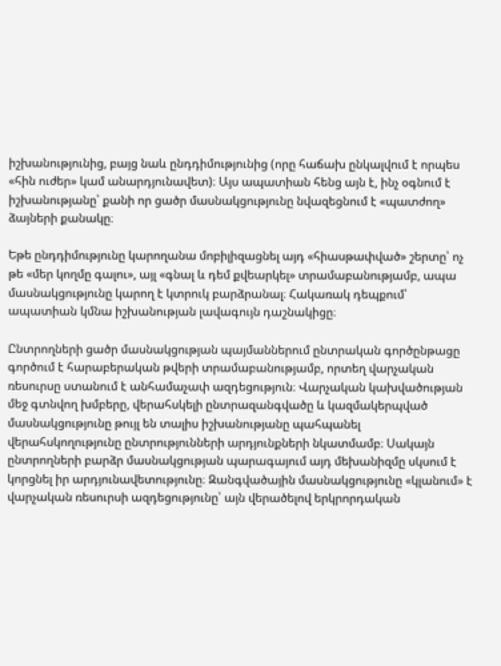իշխանությունից, բայց նաև ընդդիմությունից (որը հաճախ ընկալվում է որպես «հին ուժեր» կամ անարդյունավետ)։ Այս ապատիան հենց այն է, ինչ օգնում է իշխանությանը՝ քանի որ ցածր մասնակցությունը նվազեցնում է «պատժող» ձայների քանակը։

Եթե ընդդիմությունը կարողանա մոբիլիզացնել այդ «հիասթափված» շերտը՝ ոչ թե «մեր կողմը գալու», այլ «գնալ և դեմ քվեարկել» տրամաբանությամբ, ապա մասնակցությունը կարող է կտրուկ բարձրանալ։ Հակառակ դեպքում՝ ապատիան կմնա իշխանության լավագույն դաշնակիցը։

Ընտրողների ցածր մասնակցության պայմաններում ընտրական գործընթացը գործում է հարաբերական թվերի տրամաբանությամբ, որտեղ վարչական ռեսուրսը ստանում է անհամաչափ ազդեցություն։ Վարչական կախվածության մեջ գտնվող խմբերը, վերահսկելի ընտրազանգվածը և կազմակերպված մասնակցությունը թույլ են տալիս իշխանությանը պահպանել վերահսկողությունը ընտրությունների արդյունքների նկատմամբ։ Սակայն ընտրողների բարձր մասնակցության պարագայում այդ մեխանիզմը սկսում է կորցնել իր արդյունավետությունը։ Զանգվածային մասնակցությունը «կլանում» է վարչական ռեսուրսի ազդեցությունը՝ այն վերածելով երկրորդական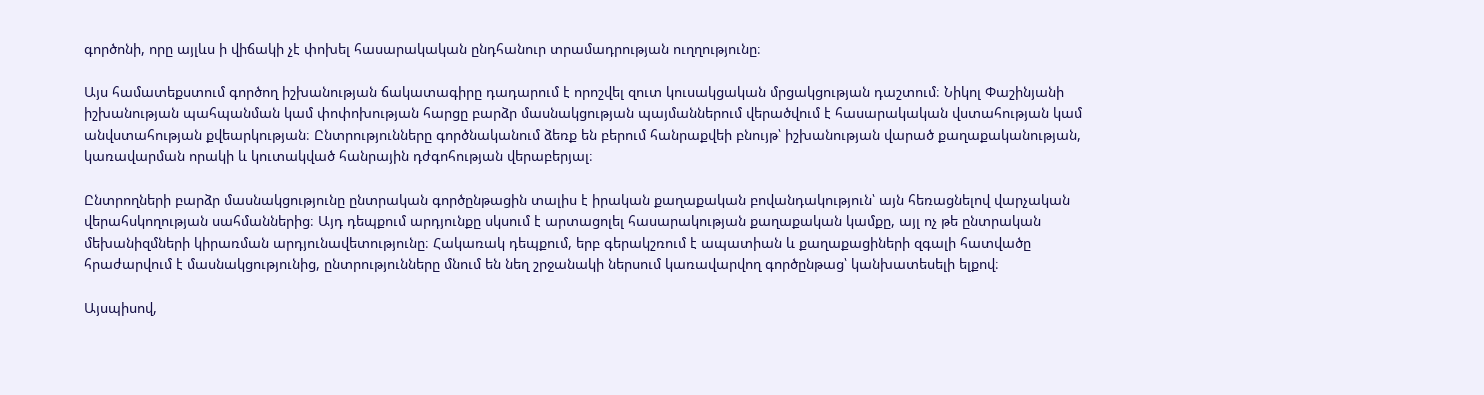գործոնի, որը այլևս ի վիճակի չէ փոխել հասարակական ընդհանուր տրամադրության ուղղությունը։

Այս համատեքստում գործող իշխանության ճակատագիրը դադարում է որոշվել զուտ կուսակցական մրցակցության դաշտում։ Նիկոլ Փաշինյանի իշխանության պահպանման կամ փոփոխության հարցը բարձր մասնակցության պայմաններում վերածվում է հասարակական վստահության կամ անվստահության քվեարկության։ Ընտրությունները գործնականում ձեռք են բերում հանրաքվեի բնույթ՝ իշխանության վարած քաղաքականության, կառավարման որակի և կուտակված հանրային դժգոհության վերաբերյալ։

Ընտրողների բարձր մասնակցությունը ընտրական գործընթացին տալիս է իրական քաղաքական բովանդակություն՝ այն հեռացնելով վարչական վերահսկողության սահմաններից։ Այդ դեպքում արդյունքը սկսում է արտացոլել հասարակության քաղաքական կամքը, այլ ոչ թե ընտրական մեխանիզմների կիրառման արդյունավետությունը։ Հակառակ դեպքում, երբ գերակշռում է ապատիան և քաղաքացիների զգալի հատվածը հրաժարվում է մասնակցությունից, ընտրությունները մնում են նեղ շրջանակի ներսում կառավարվող գործընթաց՝ կանխատեսելի ելքով։

Այսպիսով,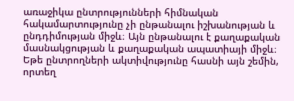առաջիկա ընտրությունների հիմնական հակամարտությունը չի ընթանալու իշխանության և ընդդիմության միջև։ Այն ընթանալու է քաղաքական մասնակցության և քաղաքական ապատիայի միջև։ Եթե ընտրողների ակտիվությունը հասնի այն շեմին, որտեղ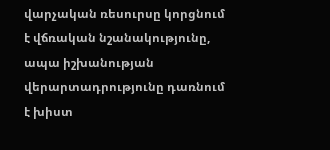վարչական ռեսուրսը կորցնում է վճռական նշանակությունը, ապա իշխանության վերարտադրությունը դառնում է խիստ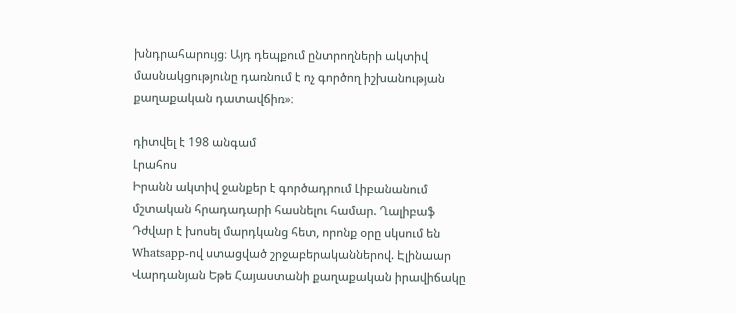խնդրահարույց։ Այդ դեպքում ընտրողների ակտիվ մասնակցությունը դառնում է ոչ գործող իշխանության քաղաքական դատավճիռ»։

դիտվել է 198 անգամ
Լրահոս
Իրանն ակտիվ ջանքեր է գործադրում Լիբանանում մշտական հրադադարի հասնելու համար. Ղալիբաֆ Դժվար է խոսել մարդկանց հետ, որոնք օրը սկսում են Whatsapp-ով ստացված շրջաբերականներով. Էլինաար Վարդանյան Եթե Հայաստանի քաղաքական իրավիճակը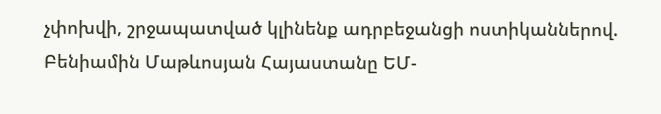չփոխվի, շրջապատված կլինենք ադրբեջանցի ոստիկաններով. Բենիամին Մաթևոսյան Հայաստանը ԵՄ-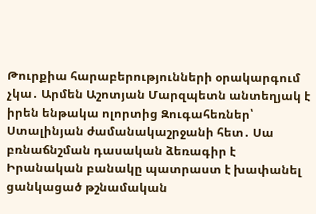Թուրքիա հարաբերությունների օրակարգում չկա․ Արմեն Աշոտյան Մարզպետն անտեղյակ է իրեն ենթակա ոլորտից Զուգահեռներ՝ Ստալինյան ժամանակաշրջանի հետ․ Սա բռնաճնշման դասական ձեռագիր է Իրանական բանակը պատրաստ է խափանել ցանկացած թշնամական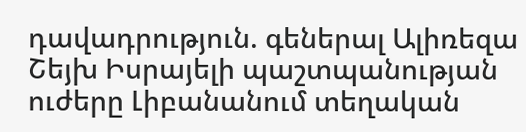դավադրություն. գեներալ Ալիռեզա Շեյխ Իսրայելի պաշտպանության ուժերը Լիբանանում տեղական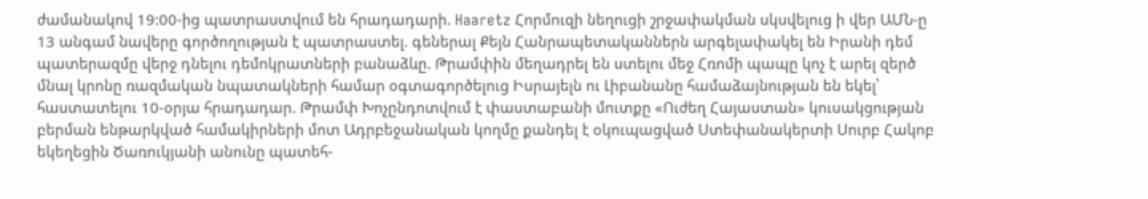ժամանակով 19:00-ից պատրաստվում են հրադադարի. Haaretz Հորմուզի նեղուցի շրջափակման սկսվելուց ի վեր ԱՄՆ-ը 13 անգամ նավերը գործողության է պատրաստել. գեներալ Քեյն Հանրապետականներն արգելափակել են Իրանի դեմ պատերազմը վերջ դնելու դեմոկրատների բանաձևը. Թրամփին մեղադրել են ստելու մեջ Հռոմի պապը կոչ է արել զերծ մնալ կրոնը ռազմական նպատակների համար օգտագործելուց Իսրայելն ու Լիբանանը համաձայնության են եկել՝ հաստատելու 10-օրյա հրադադար. Թրամփ Խոչընդոտվում է փաստաբանի մուտքը «Ուժեղ Հայաստան» կուսակցության բերման ենթարկված համակիրների մոտ Ադրբեջանական կողմը քանդել է օկուպացված Ստեփանակերտի Սուրբ Հակոբ եկեղեցին Ծառուկյանի անունը պատեհ-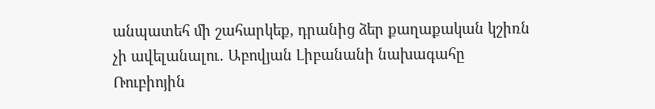անպատեհ մի շահարկեք, դրանից ձեր քաղաքական կշիռն չի ավելանալու․ Աբովյան Լիբանանի նախագահը Ռուբիոյին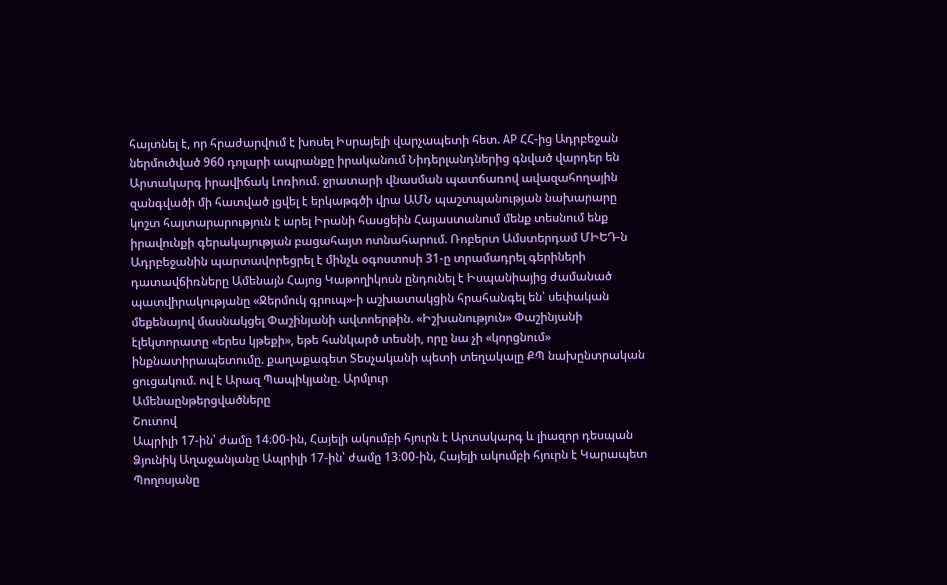հայտնել է, որ հրաժարվում է խոսել Իսրայելի վարչապետի հետ. AP ՀՀ-ից Ադրբեջան ներմուծված 960 դոլարի ապրանքը իրականում Նիդերլանդներից գնված վարդեր են Արտակարգ իրավիճակ Լոռիում. ջրատարի վնասման պատճառով ավազահողային զանգվածի մի հատված լցվել է երկաթգծի վրա ԱՄՆ պաշտպանության նախարարը կոշտ հայտարարություն է արել Իրանի հասցեին Հայաստանում մենք տեսնում ենք իրավունքի գերակայության բացահայտ ոտնահարում. Ռոբերտ Ամստերդամ ՄԻԵԴ-ն Ադրբեջանին պարտավորեցրել է մինչև օգոստոսի 31-ը տրամադրել գերիների դատավճիռները Ամենայն Հայոց Կաթողիկոսն ընդունել է Իսպանիայից ժամանած պատվիրակությանը «Ջերմուկ գրուպ»-ի աշխատակցին հրահանգել են՝ սեփական մեքենայով մասնակցել Փաշինյանի ավտոերթին. «Իշխանություն» Փաշինյանի էլեկտորատը «երես կթեքի», եթե հանկարծ տեսնի, որը նա չի «կորցնում» ինքնատիրապետումը. քաղաքագետ Տեսչականի պետի տեղակալը ՔՊ նախընտրական ցուցակում. ով է Արազ Պապիկյանը. Արմլուր
Ամենաընթերցվածները
Շուտով
Ապրիլի 17-ին՝ ժամը 14։00-ին, Հայելի ակումբի հյուրն է Արտակարգ և լիազոր դեսպան Ձյունիկ Աղաջանյանը Ապրիլի 17-ին՝ ժամը 13։00-ին, Հայելի ակումբի հյուրն է Կարապետ Պողոսյանը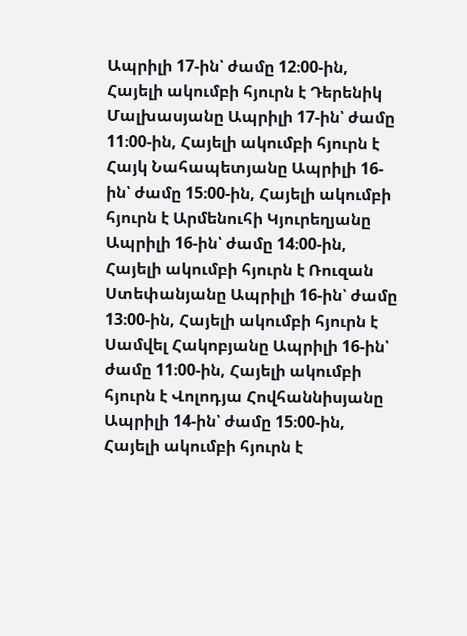Ապրիլի 17-ին՝ ժամը 12։00-ին, Հայելի ակումբի հյուրն է Դերենիկ Մալխասյանը Ապրիլի 17-ին՝ ժամը 11։00-ին, Հայելի ակումբի հյուրն է Հայկ Նահապետյանը Ապրիլի 16-ին՝ ժամը 15։00-ին, Հայելի ակումբի հյուրն է Արմենուհի Կյուրեղյանը Ապրիլի 16-ին՝ ժամը 14։00-ին, Հայելի ակումբի հյուրն է Ռուզան Ստեփանյանը Ապրիլի 16-ին՝ ժամը 13։00-ին, Հայելի ակումբի հյուրն է Սամվել Հակոբյանը Ապրիլի 16-ին՝ ժամը 11։00-ին, Հայելի ակումբի հյուրն է Վոլոդյա Հովհաննիսյանը Ապրիլի 14-ին՝ ժամը 15։00-ին, Հայելի ակումբի հյուրն է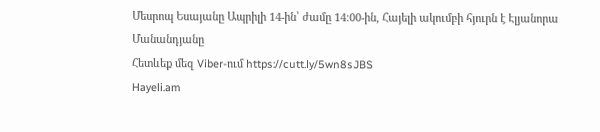Մեսրոպ Եսայանը Ապրիլի 14-ին՝ ժամը 14։00-ին, Հայելի ակումբի հյուրն է Էլյանորա Մանանդյանը
Հետևեք մեզ Viber-ում https://cutt.ly/5wn8sJBS
Hayeli.am